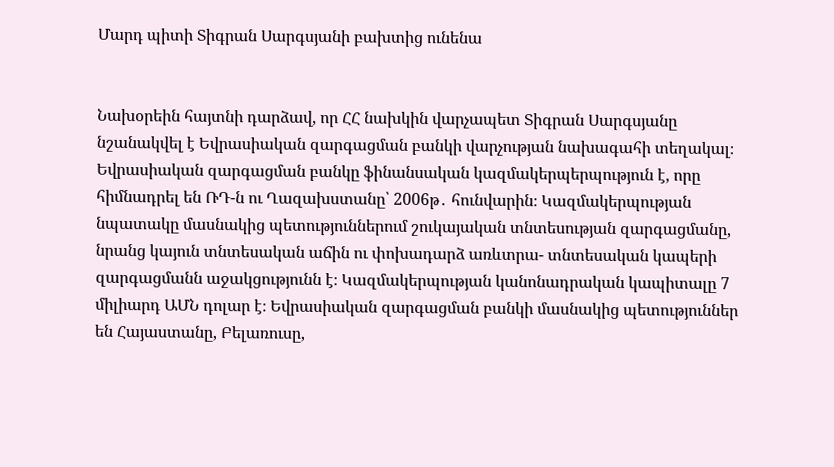Մարդ պիտի Տիգրան Սարգսյանի բախտից ունենա


Նախօրեին հայտնի դարձավ, որ ՀՀ նախկին վարչապետ Տիգրան Սարգսյանը նշանակվել է Եվրասիական զարգացման բանկի վարչության նախագահի տեղակալ։ Եվրասիական զարգացման բանկը ֆինանսական կազմակերպերպություն է, որը հիմնադրել են ՌԴ-ն ու Ղազախստանը՝ 2006թ․ հունվարին։ Կազմակերպության նպատակը մասնակից պետություններում շուկայական տնտեսության զարգացմանը, նրանց կայուն տնտեսական աճին ու փոխադարձ առևտրա- տնտեսական կապերի զարգացմանն աջակցությունն է։ Կազմակերպության կանոնադրական կապիտալը 7 միլիարդ ԱՄՆ դոլար է։ Եվրասիական զարգացման բանկի մասնակից պետություններ են Հայաստանը, Բելառուսը,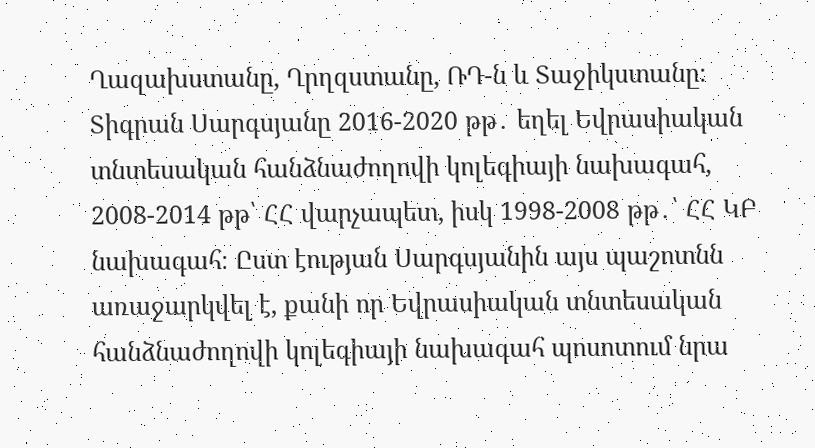Ղազախստանը, Ղրղզստանը, ՌԴ-ն և Տաջիկստանը։
Տիգրան Սարգսյանը 2016-2020 թթ․ եղել Եվրասիական տնտեսական հանձնաժողովի կոլեգիայի նախագահ, 2008-2014 թթ՝ ՀՀ վարչապետ, իսկ 1998-2008 թթ․՝ ՀՀ ԿԲ նախագահ։ Ըստ էության Սարգսյանին այս պաշոտնն առաջարկվել է, քանի որ Եվրասիական տնտեսական հանձնաժողովի կոլեգիայի նախագահ պոսոտում նրա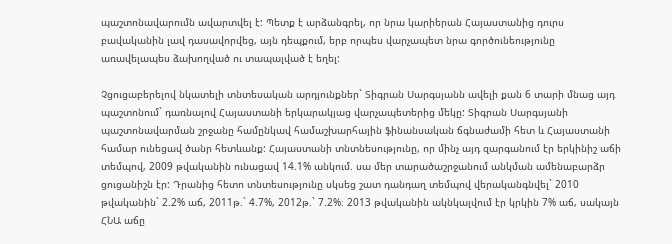պաշտոնավարումն ավարտվել է: Պետք է արձանգրել, որ նրա կարիերան Հայաստանից դուրս բավականին լավ դասավորվեց, այն դեպքում, երբ որպես վարչապետ նրա գործունեությունը առավելապես ձախողված ու տապալված է եղել:

Չցուցաբերելով նկատելի տնտեսական արդյունքներ` Տիգրան Սարգսյանն ավելի քան 6 տարի մնաց այդ պաշտոնում` դառնալով Հայաստանի երկարակյաց վարչապետերից մեկը: Տիգրան Սարգսյանի պաշտոնավարման շրջանը համընկավ համաշխարհային ֆինանսական ճգնաժամի հետ և Հայաստանի համար ունեցավ ծանր հետևանք: Հայաստանի տնտնեսությունը, որ մինչ այդ զարգանում էր երկինիշ աճի տեմպով, 2009 թվականին ունացավ 14.1% անկում. սա մեր տարածաշրջանում անկման ամենաբարձր ցուցանիշն էր: Դրանից հետո տնտեսությունը սկսեց շատ դանդաղ տեմպով վերականգնվել` 2010 թվականին` 2.2% աճ, 2011թ.` 4.7%, 2012թ.` 7.2%։ 2013 թվականին ակնկալվում էր կրկին 7% աճ, սակայն ՀՆԱ աճը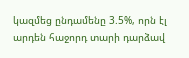կազմեց ընդամենը 3.5%, որն էլ արդեն հաջորդ տարի դարձավ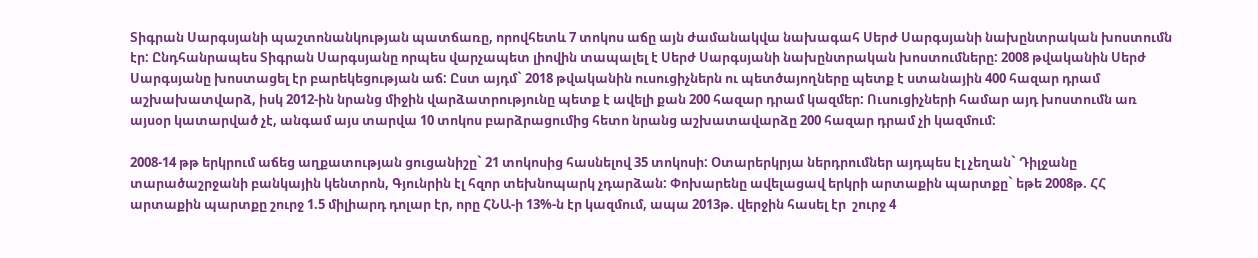Տիգրան Սարգսյանի պաշտոնանկության պատճառը, որովհետև 7 տոկոս աճը այն ժամանակվա նախագահ Սերժ Սարգսյանի նախընտրական խոստումն էր: Ընդհանրապես Տիգրան Սարգսյանը որպես վարչապետ լիովին տապալել է Սերժ Սարգսյանի նախընտրական խոստումները: 2008 թվականին Սերժ Սարգսյանը խոստացել էր բարեկեցության աճ: Ըստ այդմ` 2018 թվականին ուսուցիչներն ու պետծայողները պետք է ստանային 400 հազար դրամ աշխախատվարձ, իսկ 2012-ին նրանց միջին վարձատրությունը պետք է ավելի քան 200 հազար դրամ կազմեր: Ուսուցիչների համար այդ խոստումն առ այսօր կատարված չէ, անգամ այս տարվա 10 տոկոս բարձրացումից հետո նրանց աշխատավարձը 200 հազար դրամ չի կազմում:

2008-14 թթ երկրում աճեց աղքատության ցուցանիշը` 21 տոկոսից հասնելով 35 տոկոսի: Օտարերկրյա ներդրումներ այդպես էլ չեղան` Դիլջանը տարածաշրջանի բանկային կենտրոն, Գյունրին էլ հզոր տեխնոպարկ չդարձան: Փոխարենը ավելացավ երկրի արտաքին պարտքը` եթե 2008թ. ՀՀ արտաքին պարտքը շուրջ 1.5 միլիարդ դոլար էր, որը ՀՆԱ-ի 13%-ն էր կազմում, ապա 2013թ. վերջին հասել էր  շուրջ 4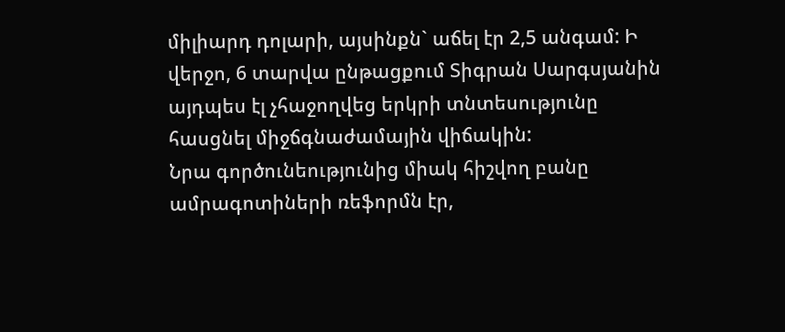միլիարդ դոլարի, այսինքն` աճել էր 2,5 անգամ: Ի վերջո, 6 տարվա ընթացքում Տիգրան Սարգսյանին այդպես էլ չհաջողվեց երկրի տնտեսությունը հասցնել միջճգնաժամային վիճակին:
Նրա գործունեությունից միակ հիշվող բանը ամրագոտիների ռեֆորմն էր,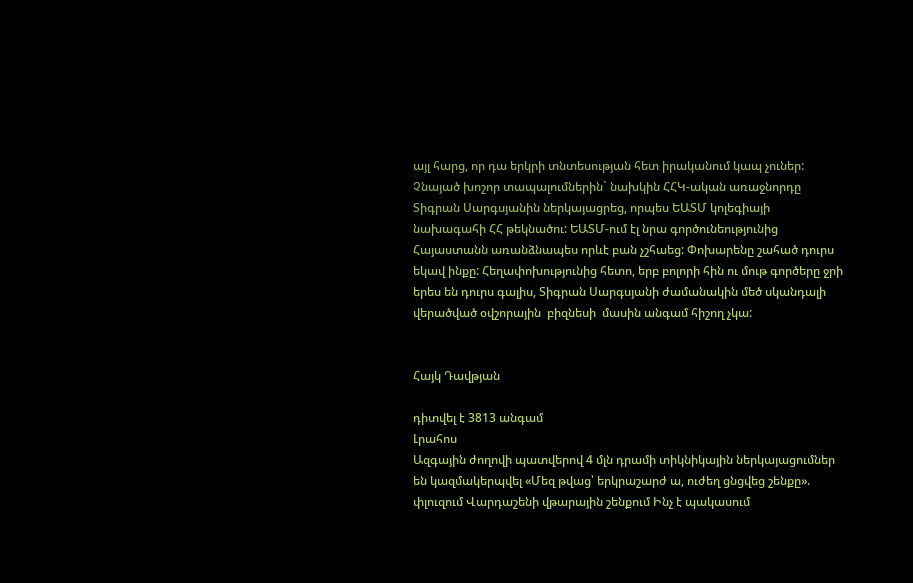այլ հարց, որ դա երկրի տնտեսության հետ իրականում կապ չուներ:
Չնայած խոշոր տապալումներին` նախկին ՀՀԿ-ական առաջնորդը Տիգրան Սարգսյանին ներկայացրեց, որպես ԵԱՏՄ կոլեգիայի նախագահի ՀՀ թեկնածու: ԵԱՏՄ-ում էլ նրա գործունեությունից Հայաստանն առանձնապես որևէ բան չշհաեց: Փոխարենը շահած դուրս եկավ ինքը: Հեղափոխությունից հետո, երբ բոլորի հին ու մութ գործերը ջրի երես են դուրս գալիս, Տիգրան Սարգսյանի ժամանակին մեծ սկանդալի վերածված օվշորային  բիզնեսի  մասին անգամ հիշող չկա:


Հայկ Դավթյան

դիտվել է 3813 անգամ
Լրահոս
Ազգային ժողովի պատվերով 4 մլն դրամի տիկնիկային ներկայացումներ են կազմակերպվել «Մեզ թվաց՝ երկրաշարժ ա, ուժեղ ցնցվեց շենքը». փլուզում Վարդաշենի վթարային շենքում Ինչ է պակասում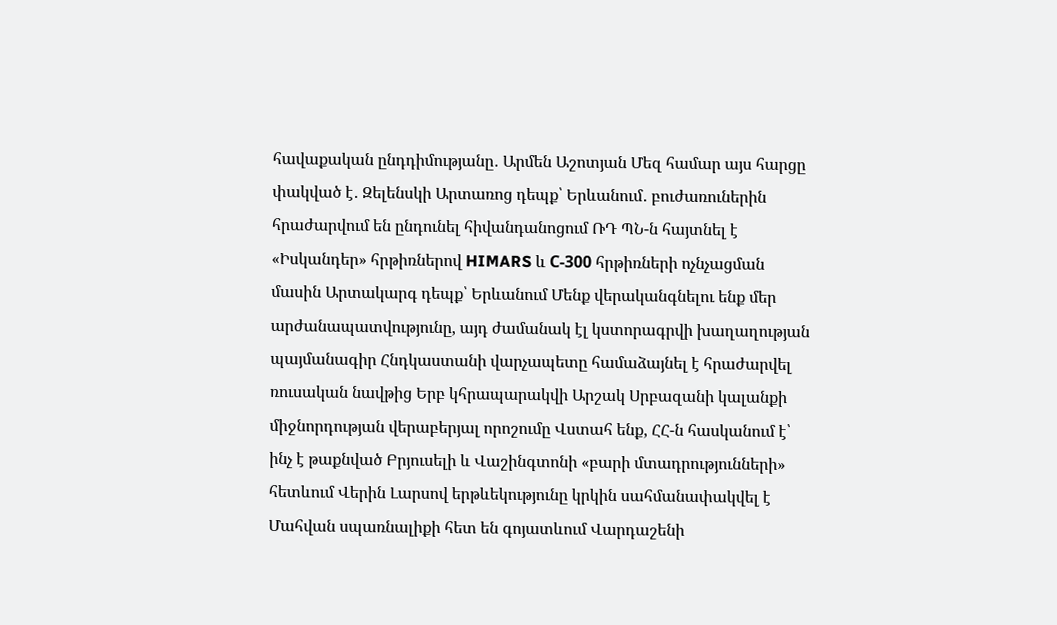հավաքական ընդդիմությանը․ Արմեն Աշոտյան Մեզ համար այս հարցը փակված է․ Զելենսկի Արտառոց դեպք՝ Երևանում․ բուժառուներին հրաժարվում են ընդունել հիվանդանոցում ՌԴ ՊՆ-ն հայտնել է «Իսկանդեր» հրթիռներով HIMARS և С-300 հրթիռների ոչնչացման մասին Արտակարգ դեպք՝ Երևանում Մենք վերականգնելու ենք մեր արժանապատվությունը, այդ ժամանակ էլ կստորագրվի խաղաղության պայմանագիր Հնդկաստանի վարչապետը համաձայնել է հրաժարվել ռուսական նավթից Երբ կհրապարակվի Արշակ Սրբազանի կալանքի միջնորդության վերաբերյալ որոշումը Վստահ ենք, ՀՀ-ն հասկանում է՝ ինչ է թաքնված Բրյուսելի և Վաշինգտոնի «բարի մտադրությունների» հետևում Վերին Լարսով երթևեկությունը կրկին սահմանափակվել է Մահվան սպառնալիքի հետ են գոյատևում Վարդաշենի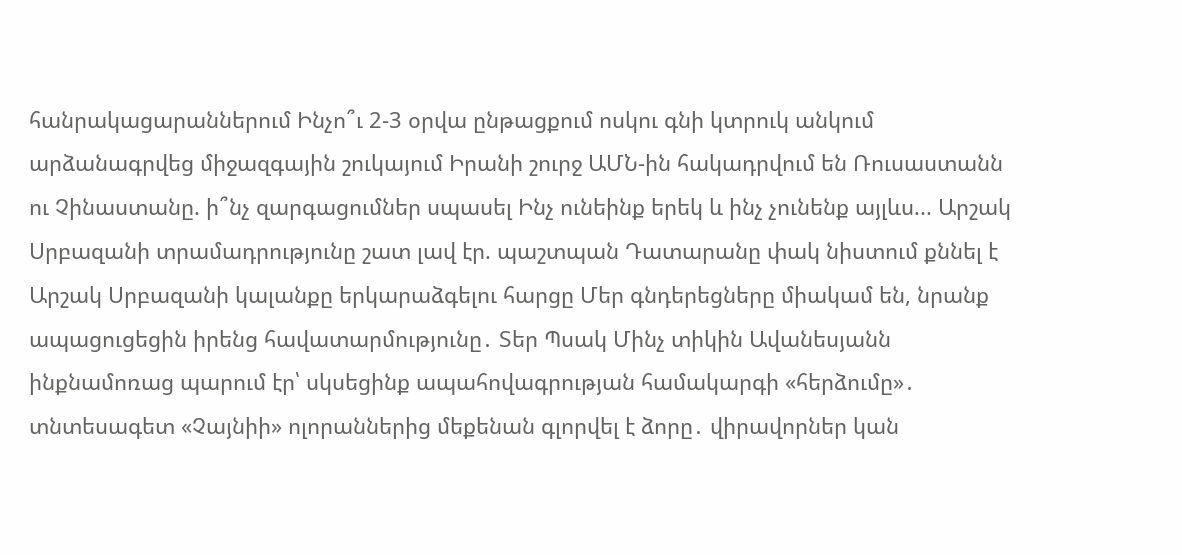հանրակացարաններում Ինչո՞ւ 2-3 օրվա ընթացքում ոսկու գնի կտրուկ անկում արձանագրվեց միջազգային շուկայում Իրանի շուրջ ԱՄՆ-ին հակադրվում են Ռուսաստանն ու Չինաստանը. ի՞նչ զարգացումներ սպասել Ինչ ունեինք երեկ և ինչ չունենք այլևս... Արշակ Սրբազանի տրամադրությունը շատ լավ էր. պաշտպան Դատարանը փակ նիստում քննել է Արշակ Սրբազանի կալանքը երկարաձգելու հարցը Մեր գնդերեցները միակամ են, նրանք ապացուցեցին իրենց հավատարմությունը․ Տեր Պսակ Մինչ տիկին Ավանեսյանն ինքնամոռաց պարում էր՝ սկսեցինք ապահովագրության համակարգի «հերձումը»․ տնտեսագետ «Չայնիի» ոլորաններից մեքենան գլորվել է ձորը․ վիրավորներ կան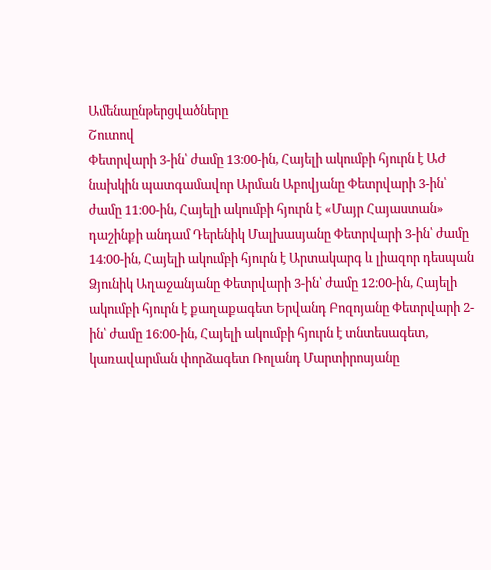Ամենաընթերցվածները
Շուտով
Փետրվարի 3-ին՝ ժամը 13։00-ին, Հայելի ակումբի հյուրն է ԱԺ նախկին պատգամավոր Արման Աբովյանը Փետրվարի 3-ին՝ ժամը 11։00-ին, Հայելի ակումբի հյուրն է «Մայր Հայաստան» դաշինքի անդամ Դերենիկ Մալխասյանը Փետրվարի 3-ին՝ ժամը 14։00-ին, Հայելի ակումբի հյուրն է Արտակարգ և լիազոր դեսպան Ձյունիկ Աղաջանյանը Փետրվարի 3-ին՝ ժամը 12։00-ին, Հայելի ակումբի հյուրն է քաղաքագետ Երվանդ Բոզոյանը Փետրվարի 2-ին՝ ժամը 16։00-ին, Հայելի ակումբի հյուրն է տնտեսագետ, կառավարման փորձագետ Ռոլանդ Մարտիրոսյանը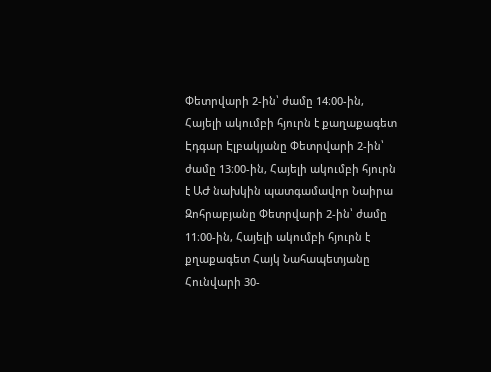Փետրվարի 2-ին՝ ժամը 14։00-ին, Հայելի ակումբի հյուրն է քաղաքագետ Էդգար Էլբակյանը Փետրվարի 2-ին՝ ժամը 13։00-ին, Հայելի ակումբի հյուրն է ԱԺ նախկին պատգամավոր Նաիրա Զոհրաբյանը Փետրվարի 2-ին՝ ժամը 11։00-ին, Հայելի ակումբի հյուրն է քղաքագետ Հայկ Նահապետյանը Հունվարի 30-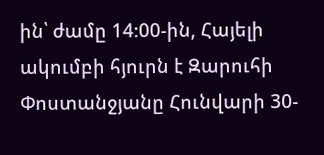ին՝ ժամը 14։00-ին, Հայելի ակումբի հյուրն է Զարուհի Փոստանջյանը Հունվարի 30-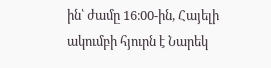ին՝ ժամը 16։00-ին, Հայելի ակումբի հյուրն է Նարեկ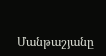Մանթաշյանը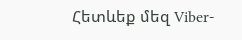Հետևեք մեզ Viber-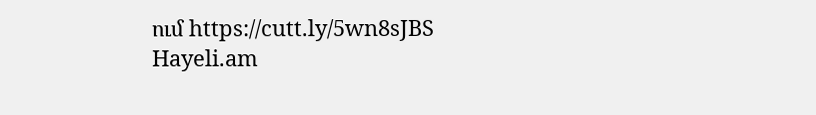ում https://cutt.ly/5wn8sJBS
Hayeli.am